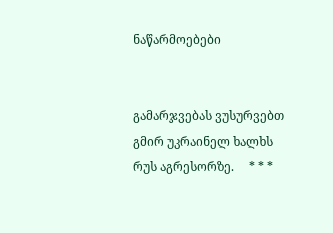ნაწარმოებები


გამარჯვებას ვუსურვებთ გმირ უკრაინელ ხალხს რუს აგრესორზე.     * * *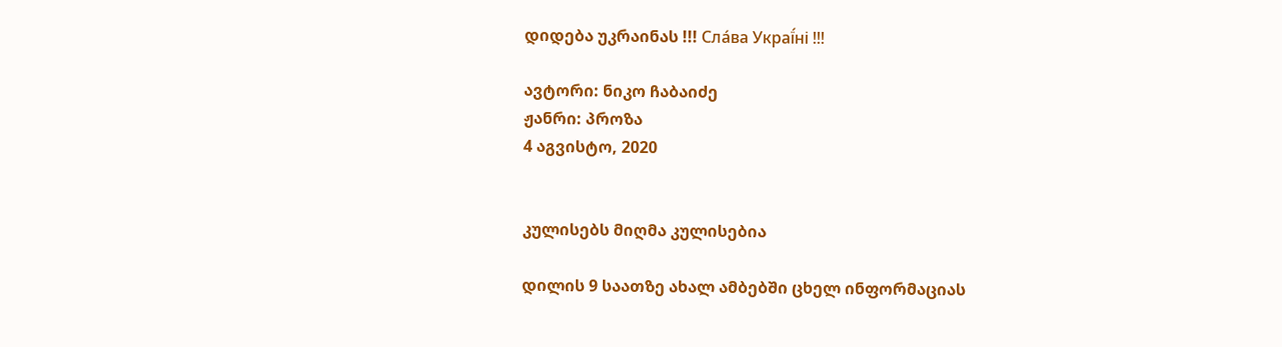დიდება უკრაინას !!! Сла́ва Украї́ні !!!

ავტორი: ნიკო ჩაბაიძე
ჟანრი: პროზა
4 აგვისტო, 2020


კულისებს მიღმა კულისებია

დილის 9 საათზე ახალ ამბებში ცხელ ინფორმაციას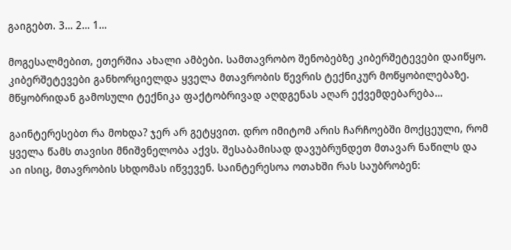გაიგებთ. 3… 2… 1…

მოგესალმებით, ეთერშია ახალი ამბები. სამთავრობო შენობებზე კიბერშეტევები დაიწყო.
კიბერშეტევები განხორციელდა ყველა მთავრობის წევრის ტექნიკურ მოწყობილებაზე. მწყობრიდან გამოსული ტექნიკა ფაქტობრივად აღდგენას აღარ ექვემდებარება…

გაინტერესებთ რა მოხდა? ჯერ არ გეტყვით. დრო იმიტომ არის ჩარჩოებში მოქცეული, რომ ყველა წამს თავისი მნიშვნელობა აქვს. შესაბამისად დავუბრუნდეთ მთავარ ნაწილს და აი ისიც, მთავრობის სხდომას იწვევენ. საინტერესოა ოთახში რას საუბრობენ: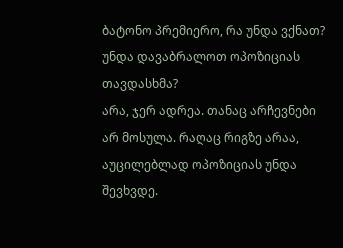ბატონო პრემიერო, რა უნდა ვქნათ? უნდა დავაბრალოთ ოპოზიციას თავდასხმა?
არა, ჯერ ადრეა. თანაც არჩევნები არ მოსულა. რაღაც რიგზე არაა, აუცილებლად ოპოზიციას უნდა შევხვდე.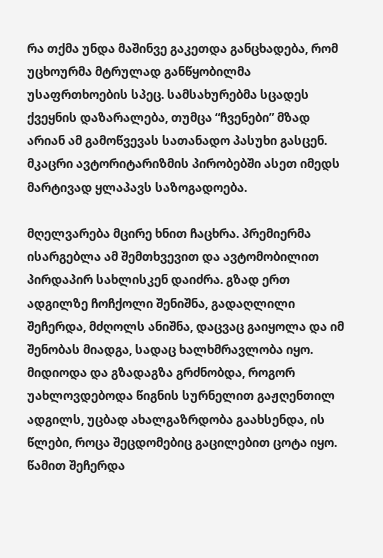რა თქმა უნდა მაშინვე გაკეთდა განცხადება, რომ უცხოურმა მტრულად განწყობილმა უსაფრთხოების სპეც. სამსახურებმა სცადეს ქვეყნის დაზარალება, თუმცა “ჩვენები” მზად არიან ამ გამოწვევას სათანადო პასუხი გასცენ. მკაცრი ავტორიტარიზმის პირობებში ასეთ იმედს მარტივად ყლაპავს საზოგადოება.

მღელვარება მცირე ხნით ჩაცხრა. პრემიერმა ისარგებლა ამ შემთხვევით და ავტომობილით პირდაპირ სახლისკენ დაიძრა. გზად ერთ ადგილზე ჩოჩქოლი შენიშნა, გადაღლილი შეჩერდა, მძღოლს ანიშნა, დაცვაც გაიყოლა და იმ შენობას მიადგა, სადაც ხალხმრავლობა იყო. მიდიოდა და გზადაგზა გრძნობდა, როგორ უახლოვდებოდა წიგნის სურნელით გაჟღენთილ ადგილს, უცბად ახალგაზრდობა გაახსენდა, ის წლები, როცა შეცდომებიც გაცილებით ცოტა იყო. წამით შეჩერდა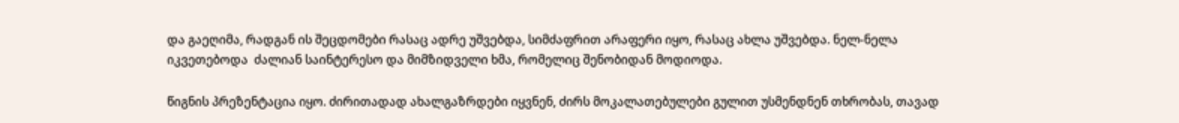და გაეღიმა, რადგან ის შეცდომები რასაც ადრე უშვებდა, სიმძაფრით არაფერი იყო, რასაც ახლა უშვებდა. ნელ-ნელა იკვეთებოდა  ძალიან საინტერესო და მიმზიდველი ხმა, რომელიც შენობიდან მოდიოდა.

წიგნის პრეზენტაცია იყო. ძირითადად ახალგაზრდები იყვნენ, ძირს მოკალათებულები გულით უსმენდნენ თხრობას, თავად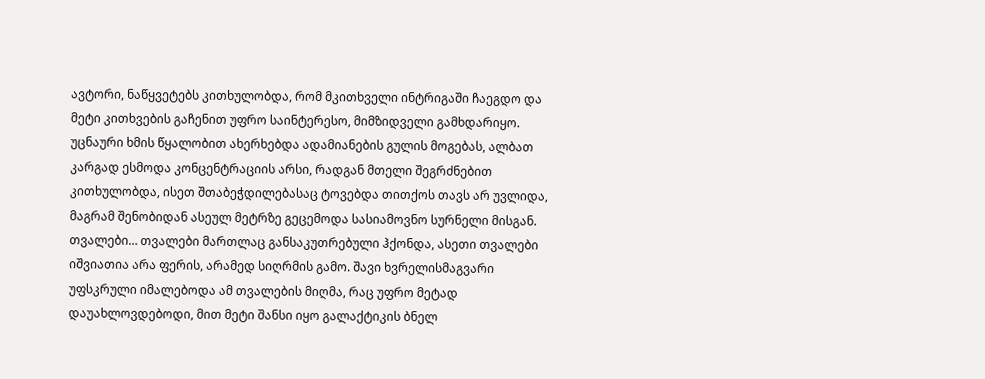ავტორი, ნაწყვეტებს კითხულობდა, რომ მკითხველი ინტრიგაში ჩაეგდო და მეტი კითხვების გაჩენით უფრო საინტერესო, მიმზიდველი გამხდარიყო. უცნაური ხმის წყალობით ახერხებდა ადამიანების გულის მოგებას, ალბათ კარგად ესმოდა კონცენტრაციის არსი, რადგან მთელი შეგრძნებით კითხულობდა, ისეთ შთაბეჭდილებასაც ტოვებდა თითქოს თავს არ უვლიდა, მაგრამ შენობიდან ასეულ მეტრზე გეცემოდა სასიამოვნო სურნელი მისგან. თვალები… თვალები მართლაც განსაკუთრებული ჰქონდა, ასეთი თვალები იშვიათია არა ფერის, არამედ სიღრმის გამო. შავი ხვრელისმაგვარი უფსკრული იმალებოდა ამ თვალების მიღმა, რაც უფრო მეტად დაუახლოვდებოდი, მით მეტი შანსი იყო გალაქტიკის ბნელ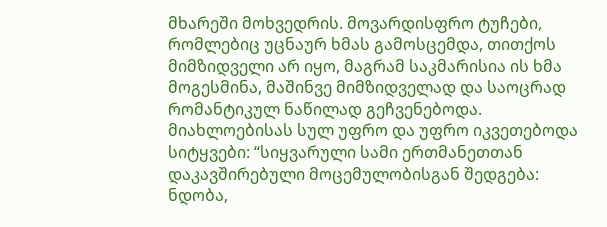მხარეში მოხვედრის. მოვარდისფრო ტუჩები, რომლებიც უცნაურ ხმას გამოსცემდა, თითქოს მიმზიდველი არ იყო, მაგრამ საკმარისია ის ხმა მოგესმინა, მაშინვე მიმზიდველად და საოცრად რომანტიკულ ნაწილად გეჩვენებოდა. მიახლოებისას სულ უფრო და უფრო იკვეთებოდა სიტყვები: “სიყვარული სამი ერთმანეთთან დაკავშირებული მოცემულობისგან შედგება: ნდობა,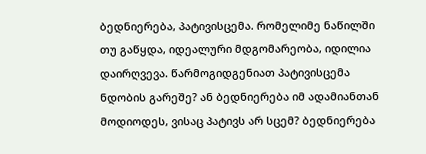ბედნიერება, პატივისცემა. რომელიმე ნაწილში თუ გაწყდა, იდეალური მდგომარეობა, იდილია დაირღვევა. წარმოგიდგენიათ პატივისცემა ნდობის გარეშე? ან ბედნიერება იმ ადამიანთან მოდიოდეს, ვისაც პატივს არ სცემ? ბედნიერება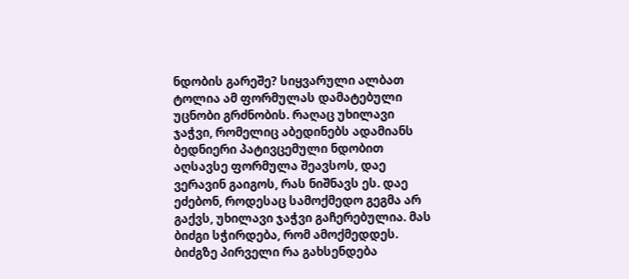ნდობის გარეშე? სიყვარული ალბათ ტოლია ამ ფორმულას დამატებული უცნობი გრძნობის. რაღაც უხილავი ჯაჭვი, რომელიც აბედინებს ადამიანს ბედნიერი პატივცემული ნდობით აღსავსე ფორმულა შეავსოს, დაე ვერავინ გაიგოს, რას ნიშნავს ეს. დაე ეძებონ, როდესაც სამოქმედო გეგმა არ გაქვს, უხილავი ჯაჭვი გაჩერებულია. მას ბიძგი სჭირდება, რომ ამოქმედდეს. ბიძგზე პირველი რა გახსენდება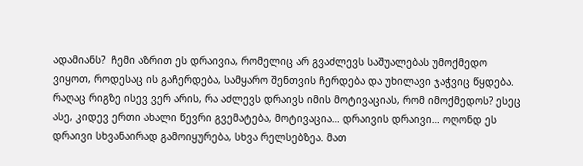ადამიანს?  ჩემი აზრით ეს დრაივია, რომელიც არ გვაძლევს საშუალებას უმოქმედო ვიყოთ, როდესაც ის გაჩერდება, სამყარო შენთვის ჩერდება და უხილავი ჯაჭვიც წყდება. რაღაც რიგზე ისევ ვერ არის, რა აძლევს დრაივს იმის მოტივაციას, რომ იმოქმედოს? ესეც ასე, კიდევ ერთი ახალი წევრი გვემატება, მოტივაცია… დრაივის დრაივი… ოღონდ ეს დრაივი სხვანაირად გამოიყურება, სხვა რელსებზეა. მათ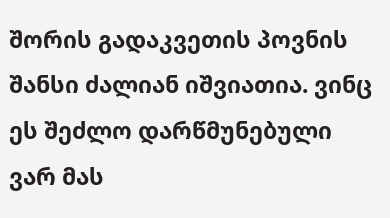შორის გადაკვეთის პოვნის შანსი ძალიან იშვიათია. ვინც ეს შეძლო დარწმუნებული ვარ მას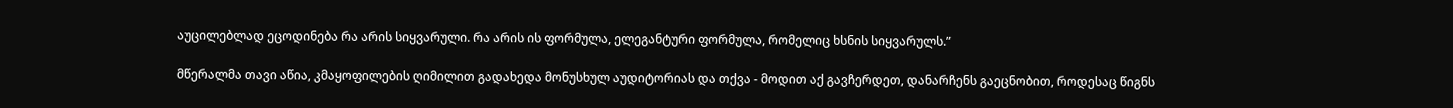აუცილებლად ეცოდინება რა არის სიყვარული. რა არის ის ფორმულა, ელეგანტური ფორმულა, რომელიც ხსნის სიყვარულს.”

მწერალმა თავი აწია, კმაყოფილების ღიმილით გადახედა მონუსხულ აუდიტორიას და თქვა - მოდით აქ გავჩერდეთ, დანარჩენს გაეცნობით, როდესაც წიგნს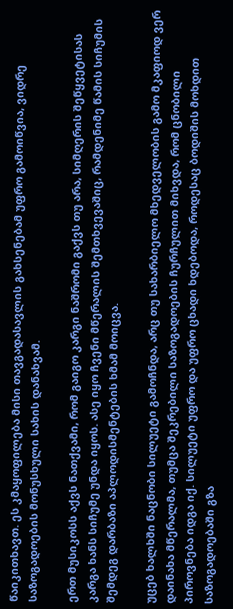წაიკითხავთ. ეს კმაყოფილება მისი თავგადასავლის გახსენებამ უფრო გამოიწვია, ვიდრე საზოგადოების მონუსხული სახის დანახვამ.

ერთ მუსიკოსს აქვს ნათქვამი, რომ გაიგო კარგი ნაშრომი გაქვს თუ არა, სიმღერის შეწყვეტისას კარგა ხანს სიჩუმე უნდა იყოს. ასე იყო ჩვენი მწერალის შემთხვევაშიც, რამდენიმე წამის სიჩუმის შემდეგ დარბაზი აპლოდისმენტების ხმამ მოიცვა.

უცებ ხალხში ნაცნობი სილუეტი გამოჩნდა, არც თუ სახარბიელო მხედველობის გამო მკაფიოდ ვერ დაინახა მწერალმა, თუმცა შეკრებილი საზოგადოების ჩურჩულით მიხვდა, რომ ცნობილი პიროვნება იდგა იქ. სილუეტი უფრო და უფრო ცხადი ხდებოდა, როდესაც ბოდიშის მოხდით საზოგადოებაში გზა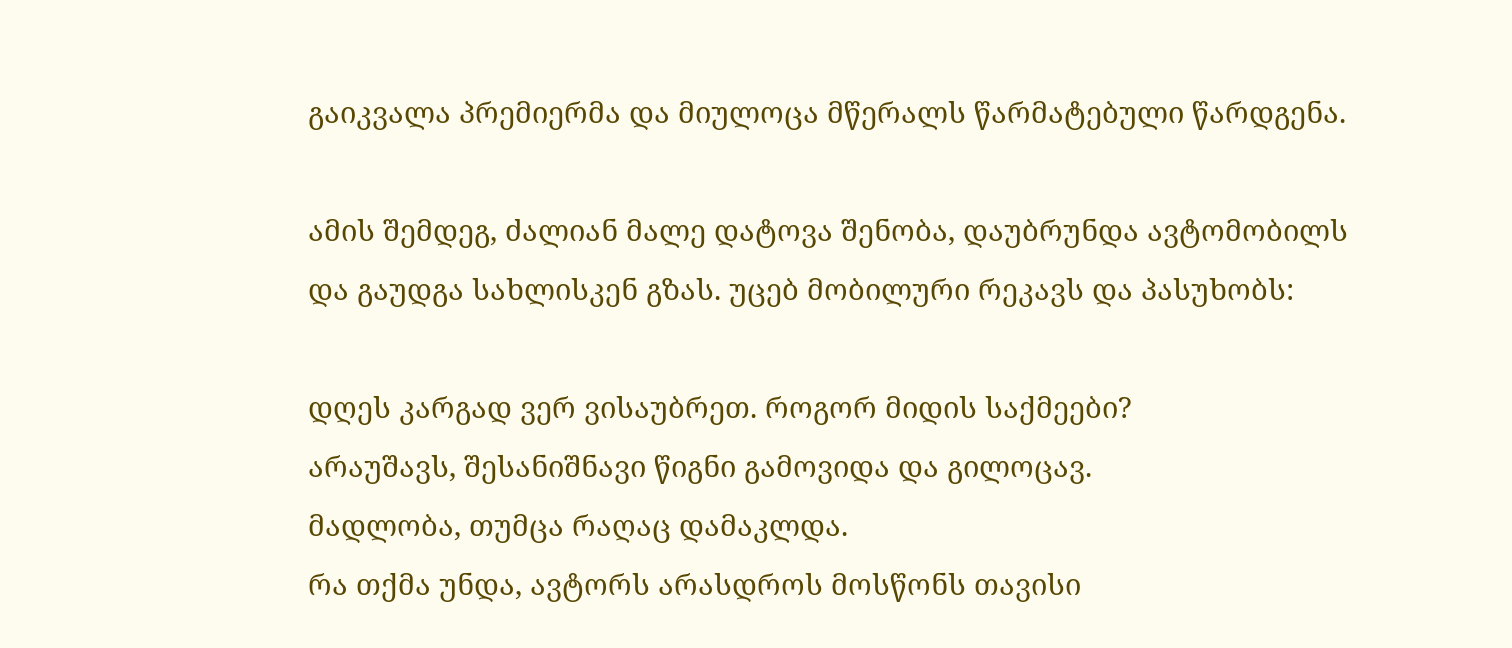გაიკვალა პრემიერმა და მიულოცა მწერალს წარმატებული წარდგენა.

ამის შემდეგ, ძალიან მალე დატოვა შენობა, დაუბრუნდა ავტომობილს და გაუდგა სახლისკენ გზას. უცებ მობილური რეკავს და პასუხობს:

დღეს კარგად ვერ ვისაუბრეთ. როგორ მიდის საქმეები?
არაუშავს, შესანიშნავი წიგნი გამოვიდა და გილოცავ.
მადლობა, თუმცა რაღაც დამაკლდა.
რა თქმა უნდა, ავტორს არასდროს მოსწონს თავისი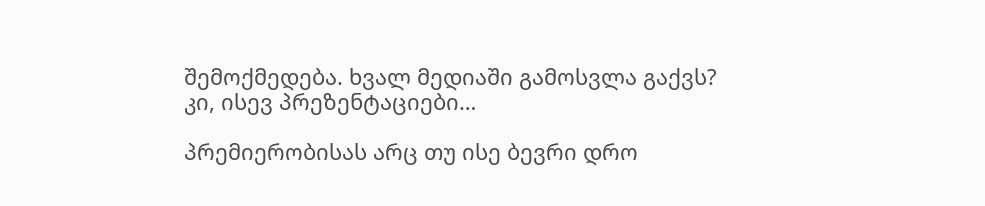შემოქმედება. ხვალ მედიაში გამოსვლა გაქვს?
კი, ისევ პრეზენტაციები…

პრემიერობისას არც თუ ისე ბევრი დრო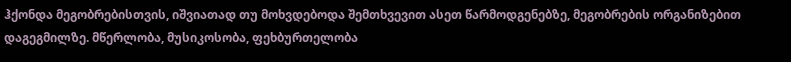ჰქონდა მეგობრებისთვის, იშვიათად თუ მოხვდებოდა შემთხვევით ასეთ წარმოდგენებზე, მეგობრების ორგანიზებით დაგეგმილზე. მწერლობა, მუსიკოსობა, ფეხბურთელობა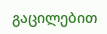გაცილებით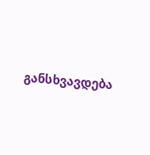განსხვავდება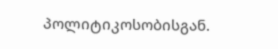პოლიტიკოსობისგან.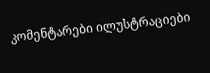კომენტარები ილუსტრაციები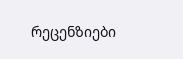რეცენზიები